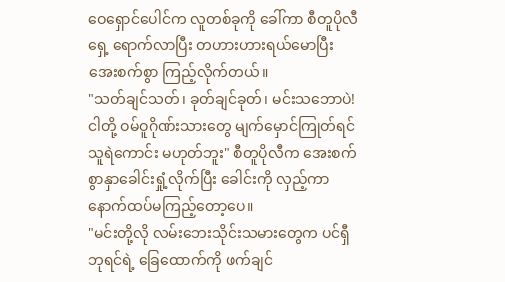ဝေရှောင်ပေါင်က လူတစ်ခုကို ခေါ်ကာ စီတူပိုလီရှေ့ ရောက်လာပြီး တဟားဟားရယ်မောပြီး အေးစက်စွာ ကြည့်လိုက်တယ်။
"သတ်ချင်သတ်၊ ခုတ်ချင်ခုတ်၊ မင်းသဘောပဲ! ငါတို့ ဝမ်ဝူဂိုဏ်းသားတွေ မျက်မှောင်ကြုတ်ရင် သူရဲကောင်း မဟုတ်ဘူး" စီတူပိုလီက အေးစက်စွာနှာခေါင်းရှုံ့လိုက်ပြီး ခေါင်းကို လှည့်ကာ နောက်ထပ်မကြည့်တော့ပေ။
"မင်းတို့လို လမ်းဘေးသိုင်းသမားတွေက ပင်ရှီဘုရင်ရဲ့ ခြေထောက်ကို ဖက်ချင်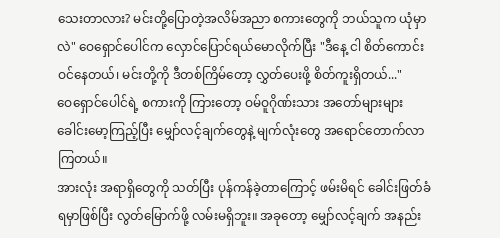သေးတာလား? မင်းတို့ပြောတဲ့အလိမ်အညာ စကားတွေကို ဘယ်သူက ယုံမှာလဲ" ဝေရှောင်ပေါင်က လှောင်ပြောင်ရယ်မောလိုက်ပြီး "ဒီနေ့ ငါ စိတ်ကောင်းဝင်နေတယ်၊ မင်းတို့ကို ဒီတစ်ကြိမ်တော့ လွှတ်ပေးဖို့ စိတ်ကူးရှိတယ်..."
ဝေရှောင်ပေါင်ရဲ့ စကားကို ကြားတော့ ဝမ်ဝူဂိုဏ်းသား အတော်များများ ခေါင်းမော့ကြည့်ပြီး မျှော်လင့်ချက်တွေနဲ့ မျက်လုံးတွေ အရောင်တောက်လာကြတယ်။
အားလုံး အရာရှိတွေကို သတ်ပြီး ပုန်ကန်ခဲ့တာကြောင့် ဖမ်းမိရင် ခေါင်းဖြတ်ခံရမှာဖြစ်ပြီး လွတ်မြောက်ဖို့ လမ်းမရှိဘူး။ အခုတော့ မျှော်လင့်ချက် အနည်း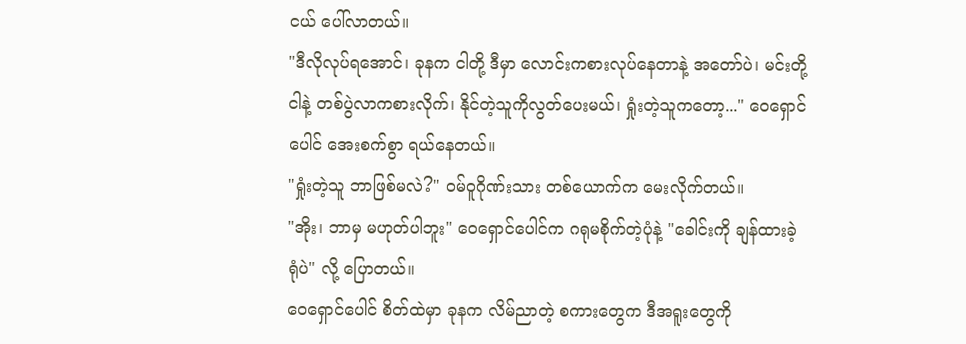ငယ် ပေါ်လာတယ်။
"ဒီလိုလုပ်ရအောင်၊ ခုနက ငါတို့ ဒီမှာ လောင်းကစားလုပ်နေတာနဲ့ အတော်ပဲ၊ မင်းတို့ ငါနဲ့ တစ်ပွဲလာကစားလိုက်၊ နိုင်တဲ့သူကိုလွတ်ပေးမယ်၊ ရှုံးတဲ့သူကတော့..." ဝေရှောင်ပေါင် အေးစက်စွာ ရယ်နေတယ်။
"ရှုံးတဲ့သူ ဘာဖြစ်မလဲ?" ဝမ်ဝူဂိုဏ်းသား တစ်ယောက်က မေးလိုက်တယ်။
"အိုး၊ ဘာမှ မဟုတ်ပါဘူး" ဝေရှောင်ပေါင်က ဂရုမစိုက်တဲ့ပုံနဲ့ "ခေါင်းကို ချန်ထားခဲ့ရုံပဲ" လို့ ပြောတယ်။
ဝေရှောင်ပေါင် စိတ်ထဲမှာ ခုနက လိမ်ညာတဲ့ စကားတွေက ဒီအရူးတွေကို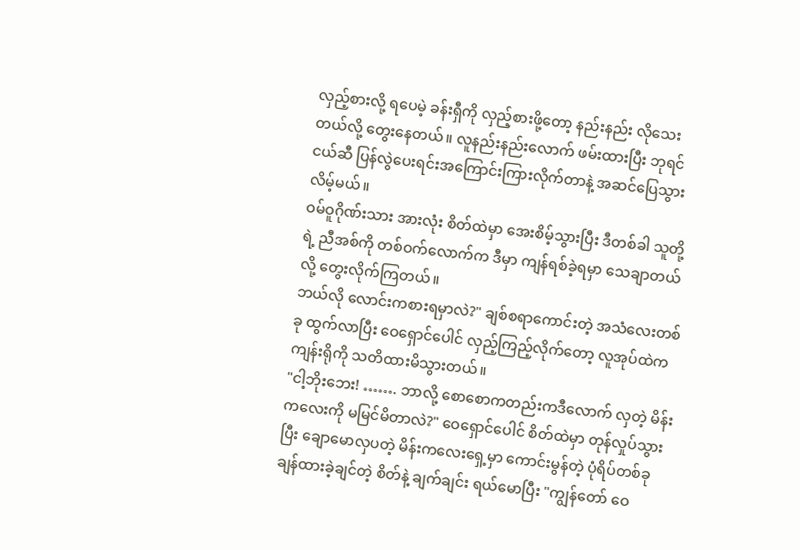လှည့်စားလို့ ရပေမဲ့ ခန်းရှီကို လှည့်စားဖို့တော့ နည်းနည်း လိုသေးတယ်လို့ တွေးနေတယ်။ လူနည်းနည်းလောက် ဖမ်းထားပြီး ဘုရင်ငယ်ဆီ ပြန်လွဲပေးရင်းအကြောင်းကြားလိုက်တာနဲ့ အဆင်ပြေသွားလိမ့်မယ်။
ဝမ်ဝူဂိုဏ်းသား အားလုံး စိတ်ထဲမှာ အေးစိမ့်သွားပြီး ဒီတစ်ခါ သူတို့ရဲ့ ညီအစ်ကို တစ်ဝက်လောက်က ဒီမှာ ကျန်ရစ်ခဲ့ရမှာ သေချာတယ်လို့ တွေးလိုက်ကြတယ်။
ဘယ်လို လောင်းကစားရမှာလဲ?" ချစ်စရာကောင်းတဲ့ အသံလေးတစ်ခု ထွက်လာပြီး ဝေရှောင်ပေါင် လှည့်ကြည့်လိုက်တော့ လူအုပ်ထဲက ကျန်းရိုကို သတိထားမိသွားတယ်။
"ငါ့ဘိုးဘေး! ……. ဘာလို့ စောစောကတည်းကဒီလောက် လှတဲ့ မိန်းကလေးကို မမြင်မိတာလဲ?" ဝေရှောင်ပေါင် စိတ်ထဲမှာ တုန်လှုပ်သွားပြီး ချောမောလှပတဲ့ မိန်းကလေးရှေ့မှာ ကောင်းမွန်တဲ့ ပုံရိပ်တစ်ခု ချန်ထားခဲ့ချင်တဲ့ စိတ်နဲ့ ချက်ချင်း ရယ်မောပြီး "ကျွန်တော် ဝေ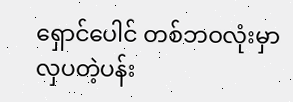ရှောင်ပေါင် တစ်ဘဝလုံးမှာ လှပတဲ့ပန်း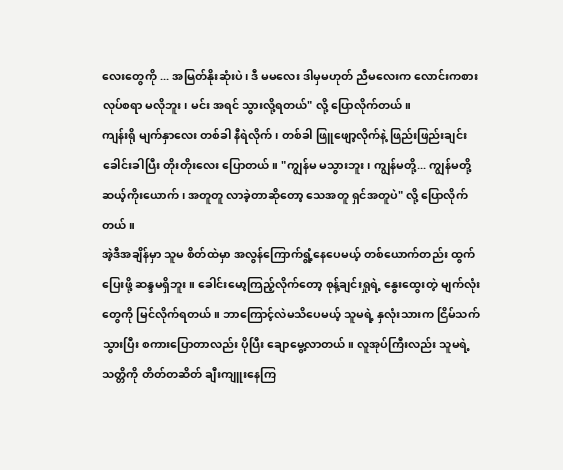လေးတွေကို ... အမြတ်နိုးဆုံးပဲ၊ ဒီ မမလေး ဒါမှမဟုတ် ညီမလေးက လောင်းကစားလုပ်စရာ မလိုဘူး၊ မင်း အရင် သွားလို့ရတယ်" လို့ ပြောလိုက်တယ်။
ကျန်းရို မျက်နှာလေး တစ်ခါ နီရဲလိုက်၊ တစ်ခါ ဖြူဖျော့လိုက်နဲ့ ဖြည်းဖြည်းချင်း ခေါင်းခါပြီး တိုးတိုးလေး ပြောတယ်။ "ကျွန်မ မသွားဘူး၊ ကျွန်မတို့... ကျွန်မတို့ ဆယ့်ကိုးယောက်၊ အတူတူ လာခဲ့တာဆိုတော့ သေအတူ ရှင်အတူပဲ" လို့ ပြောလိုက်တယ်။
အဲ့ဒီအချိန်မှာ သူမ စိတ်ထဲမှာ အလွန်ကြောက်ရွံ့နေပေမယ့် တစ်ယောက်တည်း ထွက်ပြေးဖို့ ဆန္ဒမရှိဘူး။ ခေါင်းမော့ကြည့်လိုက်တော့ စုန့်ချင်းရှုရဲ့ နွေးထွေးတဲ့ မျက်လုံးတွေကို မြင်လိုက်ရတယ်။ ဘာကြောင့်လဲမသိပေမယ့် သူမရဲ့ နှလုံးသားက ငြိမ်သက်သွားပြီး စကားပြောတာလည်း ပိုပြီး ချောမွေ့လာတယ်။ လူအုပ်ကြီးလည်း သူမရဲ့ သတ္တိကို တိတ်တဆိတ် ချီးကျူးနေကြ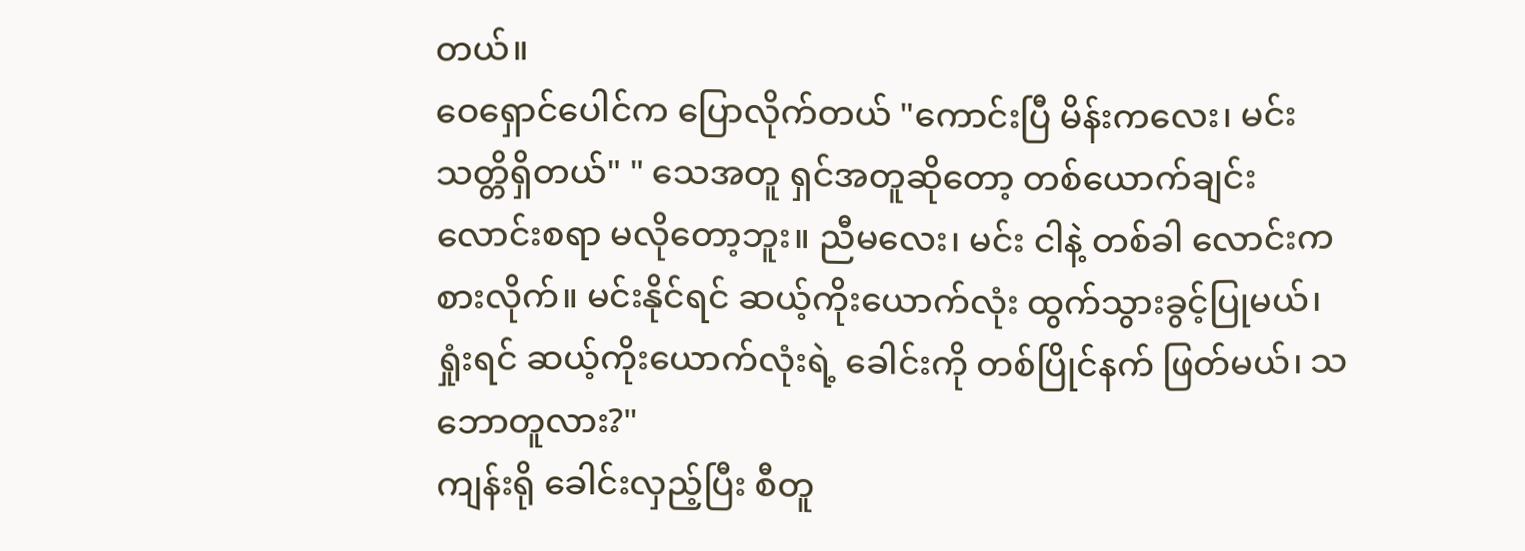တယ်။
ဝေရှောင်ပေါင်က ပြောလိုက်တယ် "ကောင်းပြီ မိန်းကလေး၊ မင်း သတ္တိရှိတယ်" " သေအတူ ရှင်အတူဆိုတော့ တစ်ယောက်ချင်း လောင်းစရာ မလိုတော့ဘူး။ ညီမလေး၊ မင်း ငါနဲ့ တစ်ခါ လောင်းကစားလိုက်။ မင်းနိုင်ရင် ဆယ့်ကိုးယောက်လုံး ထွက်သွားခွင့်ပြုမယ်၊ ရှုံးရင် ဆယ့်ကိုးယောက်လုံးရဲ့ ခေါင်းကို တစ်ပြိုင်နက် ဖြတ်မယ်၊ သဘောတူလား?"
ကျန်းရို ခေါင်းလှည့်ပြီး စီတူ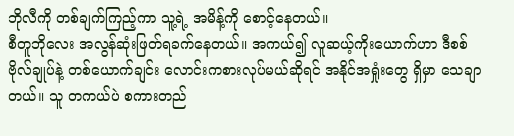ဘိုလီကို တစ်ချက်ကြည့်ကာ သူ့ရဲ့ အမိန့်ကို စောင့်နေတယ်။
စီတူဘိုလေး အလွန်ဆုံးဖြတ်ရခက်နေတယ်။ အကယ်၍ လူဆယ့်ကိုးယောက်ဟာ ဒီစစ်ဗိုလ်ချုပ်နဲ့ တစ်ယောက်ချင်း လောင်းကစားလုပ်မယ်ဆိုရင် အနိုင်အရှုံးတွေ ရှိမှာ သေချာတယ်။ သူ တကယ်ပဲ စကားတည်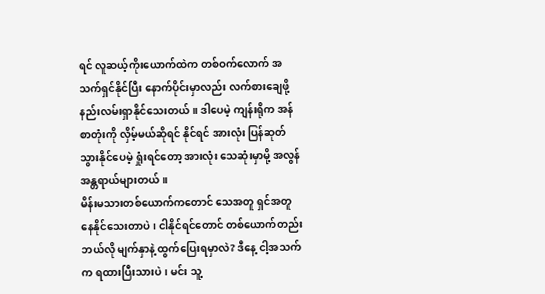ရင် လူဆယ့်ကိုးယောက်ထဲက တစ်ဝက်လောက် အသက်ရှင်နိုင်ပြီး နောက်ပိုင်းမှာလည်း လက်စားချေဖို့ နည်းလမ်းရှာနိုင်သေးတယ်။ ဒါပေမဲ့ ကျန်းရိုက အန်စာတုံးကို လှိမ့်မယ်ဆိုရင် နိုင်ရင် အားလုံး ပြန်ဆုတ်သွားနိုင်ပေမဲ့ ရှုံးရင်တော့ အားလုံး သေဆုံးမှာမို့ အလွန်အန္တရာယ်များတယ်။
မိန်းမသားတစ်ယောက်ကတောင် သေအတူ ရှင်အတူ နေနိုင်သေးတာပဲ၊ ငါနိုင်ရင်တောင် တစ်ယောက်တည်း ဘယ်လို မျက်နှာနဲ့ ထွက်ပြေးရမှာလဲ? ဒီနေ့ ငါ့အသက်က ရထားပြီးသားပဲ၊ မင်း သူ့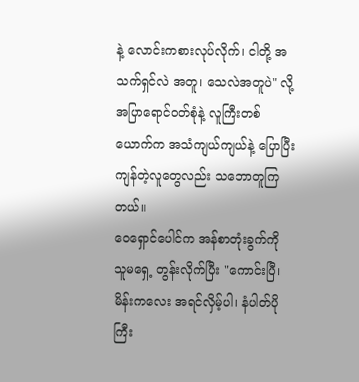နဲ့ လောင်းကစားလုပ်လိုက်၊ ငါတို့ အသက်ရှင်လဲ အတူ၊ သေလဲအတူပဲ" လို့ အပြာရောင်ဝတ်စုံနဲ့ လူကြီးတစ်ယောက်က အသံကျယ်ကျယ်နဲ့ ပြောပြီး ကျန်တဲ့လူတွေလည်း သဘောတူကြတယ်။
ဝေရှောင်ပေါင်က အန်စာတုံးခွက်ကို သူမရှေ့ တွန်းလိုက်ပြီး "ကောင်းပြီ၊ မိန်းကလေး အရင်လှိမ့်ပါ၊ နံပါတ်ပိုကြီး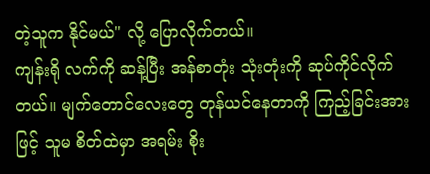တဲ့သူက နိုင်မယ်" လို့ ပြောလိုက်တယ်။
ကျန်းရို လက်ကို ဆန့်ပြီး အန်စာတုံး သုံးတုံးကို ဆုပ်ကိုင်လိုက်တယ်။ မျက်တောင်လေးတွေ တုန်ယင်နေတာကို ကြည့်ခြင်းအားဖြင့် သူမ စိတ်ထဲမှာ အရမ်း စိုး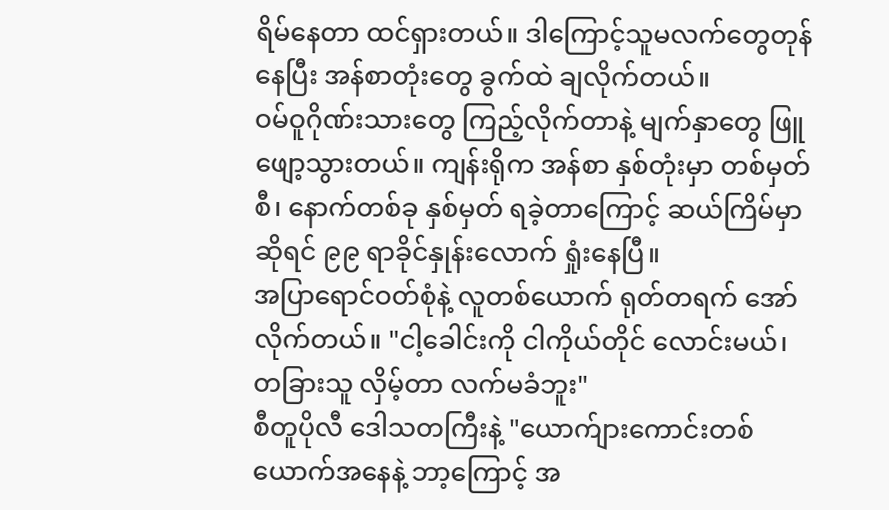ရိမ်နေတာ ထင်ရှားတယ်။ ဒါကြောင့်သူမလက်တွေတုန်နေပြီး အန်စာတုံးတွေ ခွက်ထဲ ချလိုက်တယ်။
ဝမ်ဝူဂိုဏ်းသားတွေ ကြည့်လိုက်တာနဲ့ မျက်နှာတွေ ဖြူဖျော့သွားတယ်။ ကျန်းရိုက အန်စာ နှစ်တုံးမှာ တစ်မှတ်စီ၊ နောက်တစ်ခု နှစ်မှတ် ရခဲ့တာကြောင့် ဆယ်ကြိမ်မှာဆိုရင် ၉၉ ရာခိုင်နှုန်းလောက် ရှုံးနေပြီ။
အပြာရောင်ဝတ်စုံနဲ့ လူတစ်ယောက် ရုတ်တရက် အော်လိုက်တယ်။ "ငါ့ခေါင်းကို ငါကိုယ်တိုင် လောင်းမယ်၊ တခြားသူ လှိမ့်တာ လက်မခံဘူး"
စီတူပိုလီ ဒေါသတကြီးနဲ့ "ယောက်ျားကောင်းတစ်ယောက်အနေနဲ့ ဘာ့ကြောင့် အ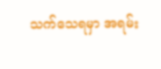သက်သေရမှာ အရမ်း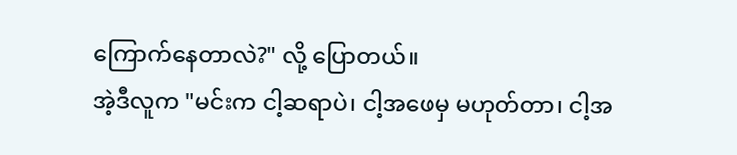ကြောက်နေတာလဲ?" လို့ ပြောတယ်။
အဲ့ဒီလူက "မင်းက ငါ့ဆရာပဲ၊ ငါ့အဖေမှ မဟုတ်တာ၊ ငါ့အ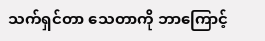သက်ရှင်တာ သေတာကို ဘာကြောင့်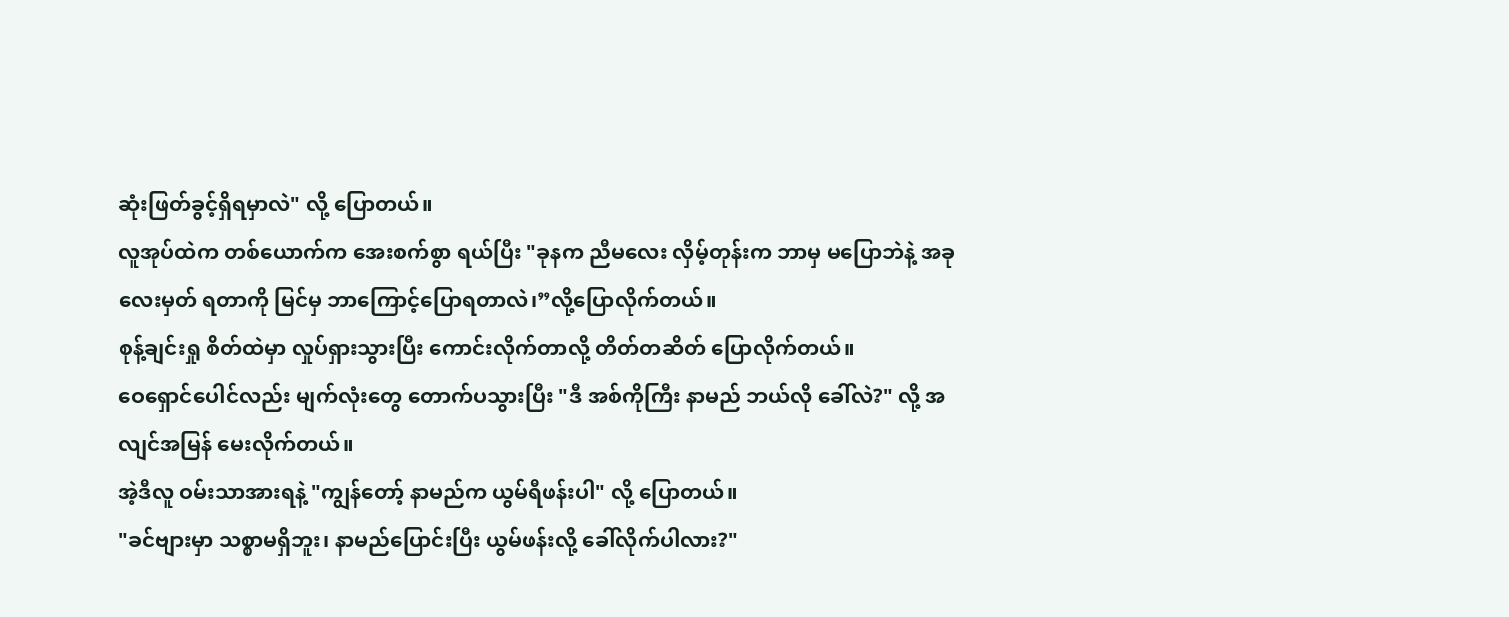ဆုံးဖြတ်ခွင့်ရှိရမှာလဲ" လို့ ပြောတယ်။
လူအုပ်ထဲက တစ်ယောက်က အေးစက်စွာ ရယ်ပြီး "ခုနက ညီမလေး လှိမ့်တုန်းက ဘာမှ မပြောဘဲနဲ့ အခု လေးမှတ် ရတာကို မြင်မှ ဘာကြောင့်ပြောရတာလဲ၊”လို့ပြောလိုက်တယ်။
စုန့်ချင်းရှု စိတ်ထဲမှာ လှုပ်ရှားသွားပြီး ကောင်းလိုက်တာလို့ တိတ်တဆိတ် ပြောလိုက်တယ်။
ဝေရှောင်ပေါင်လည်း မျက်လုံးတွေ တောက်ပသွားပြီး "ဒီ အစ်ကိုကြီး နာမည် ဘယ်လို ခေါ်လဲ?" လို့ အလျင်အမြန် မေးလိုက်တယ်။
အဲ့ဒီလူ ဝမ်းသာအားရနဲ့ "ကျွန်တော့် နာမည်က ယွမ်ရီဖန်းပါ" လို့ ပြောတယ်။
"ခင်ဗျားမှာ သစ္စာမရှိဘူး၊ နာမည်ပြောင်းပြီး ယွမ်ဖန်းလို့ ခေါ်လိုက်ပါလား?"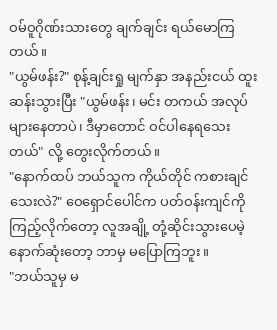ဝမ်ဝူဂိုဏ်းသားတွေ ချက်ချင်း ရယ်မောကြတယ်။
"ယွမ်ဖန်း?" စုန့်ချင်းရှု မျက်နှာ အနည်းငယ် ထူးဆန်းသွားပြီး "ယွမ်ဖန်း၊ မင်း တကယ် အလုပ်များနေတာပဲ၊ ဒီမှာတောင် ဝင်ပါနေရသေးတယ်" လို့ တွေးလိုက်တယ်။
"နောက်ထပ် ဘယ်သူက ကိုယ်တိုင် ကစားချင်သေးလဲ?" ဝေရှောင်ပေါင်က ပတ်ဝန်းကျင်ကို ကြည့်လိုက်တော့ လူအချို့ တုံ့ဆိုင်းသွားပေမဲ့ နောက်ဆုံးတော့ ဘာမှ မပြောကြဘူး။
"ဘယ်သူမှ မ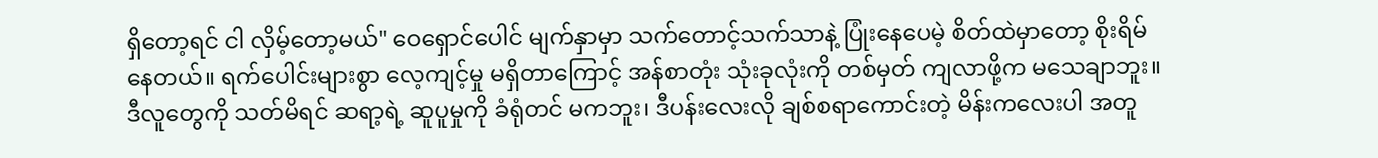ရှိတော့ရင် ငါ လှိမ့်တော့မယ်" ဝေရှောင်ပေါင် မျက်နှာမှာ သက်တောင့်သက်သာနဲ့ ပြုံးနေပေမဲ့ စိတ်ထဲမှာတော့ စိုးရိမ်နေတယ်။ ရက်ပေါင်းများစွာ လေ့ကျင့်မှု မရှိတာကြောင့် အန်စာတုံး သုံးခုလုံးကို တစ်မှတ် ကျလာဖို့က မသေချာဘူး။ ဒီလူတွေကို သတ်မိရင် ဆရာ့ရဲ့ ဆူပူမှုကို ခံရုံတင် မကဘူး၊ ဒီပန်းလေးလို ချစ်စရာကောင်းတဲ့ မိန်းကလေးပါ အတူ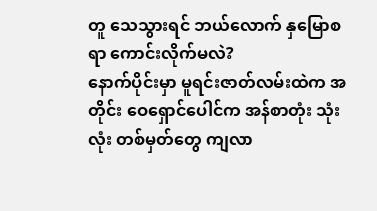တူ သေသွားရင် ဘယ်လောက် နှမြောစရာ ကောင်းလိုက်မလဲ?
နောက်ပိုင်းမှာ မူရင်းဇာတ်လမ်းထဲက အတိုင်း ဝေရှောင်ပေါင်က အန်စာတုံး သုံးလုံး တစ်မှတ်တွေ ကျလာ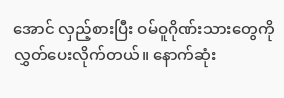အောင် လှည့်စားပြီး ဝမ်ဝူဂိုဏ်းသားတွေကို လွှတ်ပေးလိုက်တယ်။ နောက်ဆုံး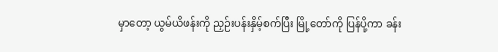မှာတော့ ယွမ်ယိဖန်းကို ညှဉ်းပန်းနှိမ့်စက်ပြီး မြို့တော်ကို ပြန်ပို့ကာ ခန်း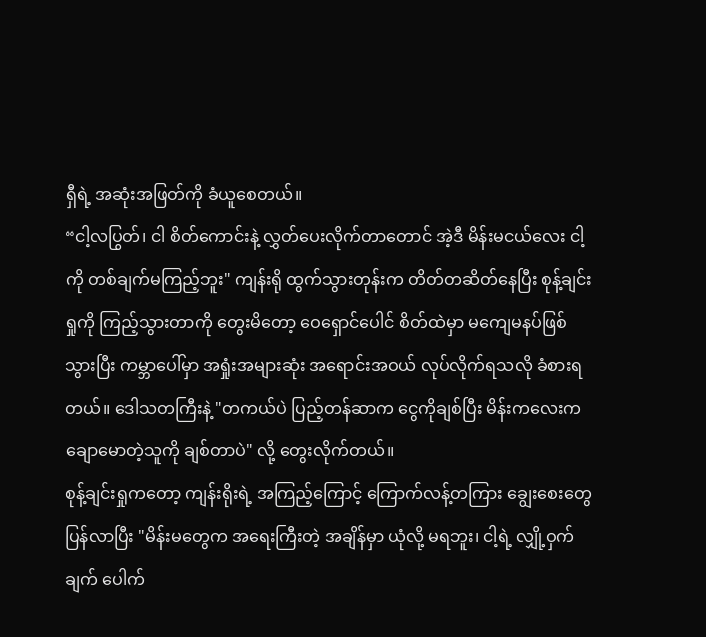ရှီရဲ့ အဆုံးအဖြတ်ကို ခံယူစေတယ်။
“ငါ့လပြွတ်၊ ငါ စိတ်ကောင်းနဲ့ လွှတ်ပေးလိုက်တာတောင် အဲ့ဒီ မိန်းမငယ်လေး ငါ့ကို တစ်ချက်မကြည့်ဘူး" ကျန်းရို ထွက်သွားတုန်းက တိတ်တဆိတ်နေပြီး စုန့်ချင်းရှုကို ကြည့်သွားတာကို တွေးမိတော့ ဝေရှောင်ပေါင် စိတ်ထဲမှာ မကျေမနပ်ဖြစ်သွားပြီး ကမ္ဘာပေါ်မှာ အရှုံးအများဆုံး အရောင်းအဝယ် လုပ်လိုက်ရသလို ခံစားရတယ်။ ဒေါသတကြီးနဲ့ "တကယ်ပဲ ပြည့်တန်ဆာက ငွေကိုချစ်ပြီး မိန်းကလေးက ချောမောတဲ့သူကို ချစ်တာပဲ" လို့ တွေးလိုက်တယ်။
စုန့်ချင်းရှုကတော့ ကျန်းရိုးရဲ့ အကြည့်ကြောင့် ကြောက်လန့်တကြား ချွေးစေးတွေ ပြန်လာပြီး "မိန်းမတွေက အရေးကြီးတဲ့ အချိန်မှာ ယုံလို့ မရဘူး၊ ငါ့ရဲ့ လျှို့ဝှက်ချက် ပေါက်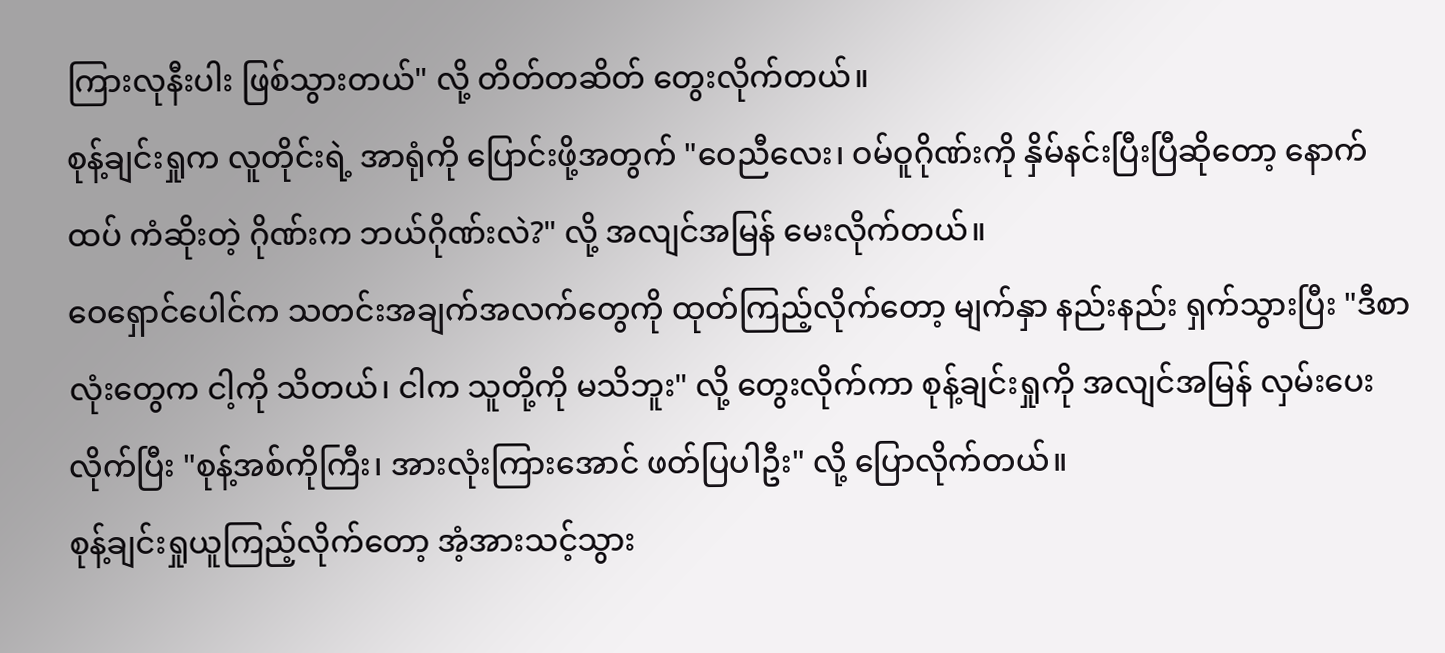ကြားလုနီးပါး ဖြစ်သွားတယ်" လို့ တိတ်တဆိတ် တွေးလိုက်တယ်။
စုန့်ချင်းရှုက လူတိုင်းရဲ့ အာရုံကို ပြောင်းဖို့အတွက် "ဝေညီလေး၊ ဝမ်ဝူဂိုဏ်းကို နှိမ်နင်းပြီးပြီဆိုတော့ နောက်ထပ် ကံဆိုးတဲ့ ဂိုဏ်းက ဘယ်ဂိုဏ်းလဲ?" လို့ အလျင်အမြန် မေးလိုက်တယ်။
ဝေရှောင်ပေါင်က သတင်းအချက်အလက်တွေကို ထုတ်ကြည့်လိုက်တော့ မျက်နှာ နည်းနည်း ရှက်သွားပြီး "ဒီစာလုံးတွေက ငါ့ကို သိတယ်၊ ငါက သူတို့ကို မသိဘူး" လို့ တွေးလိုက်ကာ စုန့်ချင်းရှုကို အလျင်အမြန် လှမ်းပေးလိုက်ပြီး "စုန့်အစ်ကိုကြီး၊ အားလုံးကြားအောင် ဖတ်ပြပါဦး" လို့ ပြောလိုက်တယ်။
စုန့်ချင်းရှုယူကြည့်လိုက်တော့ အံ့အားသင့်သွား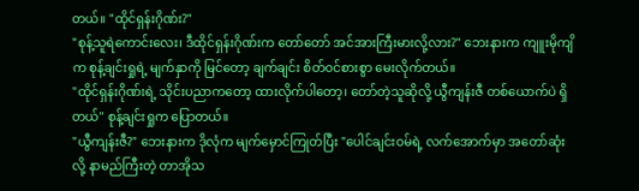တယ်။ "ထိုင်ရှန်းဂိုဏ်း?"
"စုန့်သူရဲကောင်းလေး၊ ဒီထိုင်ရှန်းဂိုဏ်းက တော်တော် အင်အားကြီးမားလို့လား?" ဘေးနားက ကျူးမိုကျိက စုန့်ချင်းရှုရဲ့ မျက်နှာကို မြင်တော့ ချက်ချင်း စိတ်ဝင်စားစွာ မေးလိုက်တယ်။
"ထိုင်ရှန်းဂိုဏ်းရဲ့ သိုင်းပညာကတော့ ထားလိုက်ပါတော့၊ တော်တဲ့သူဆိုလို့ ယွီကျန်းဇီ တစ်ယောက်ပဲ ရှိတယ်" စုန့်ချင်းရှုက ပြောတယ်။
"ယွီကျန်းဇီ?" ဘေးနားက ဒိုလုံက မျက်မှောင်ကြုတ်ပြီး "ပေါင်ချင်းဝမ်ရဲ့ လက်အောက်မှာ အတော်ဆုံးလို့ နာမည်ကြီးတဲ့ တာအိုသ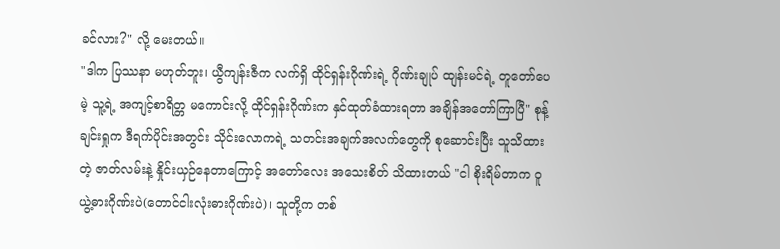ခင်လား?" လို့ မေးတယ်။
"ဒါက ပြဿနာ မဟုတ်ဘူး၊ ယွီကျန်းဇီက လက်ရှိ ထိုင်ရှန်းဂိုဏ်းရဲ့ ဂိုဏ်းချုပ် ထျန်းမင်ရဲ့ တူတော်ပေမဲ့ သူ့ရဲ့ အကျင့်စာရိတ္တ မကောင်းလို့ ထိုင်ရှန်းဂိုဏ်းက နှင်ထုတ်ခံထားရတာ အချိန်အတော်ကြာပြီ" စုန့်ချင်းရှုက ဒီရက်ပိုင်းအတွင်း သိုင်းလောကရဲ့ သတင်းအချက်အလက်တွေကို စုဆောင်းပြီး သူသိထားတဲ့ ဇာတ်လမ်းနဲ့ နှိုင်းယှဉ်နေတာကြောင့် အတော်လေး အသေးစိတ် သိထားတယ် "ငါ စိုးရိမ်တာက ဝူယွဲ့ဓားဂိုဏ်းပဲ(တောင်ငါးလုံးဓားဂိုဏ်းပဲ)၊ သူတို့က တစ်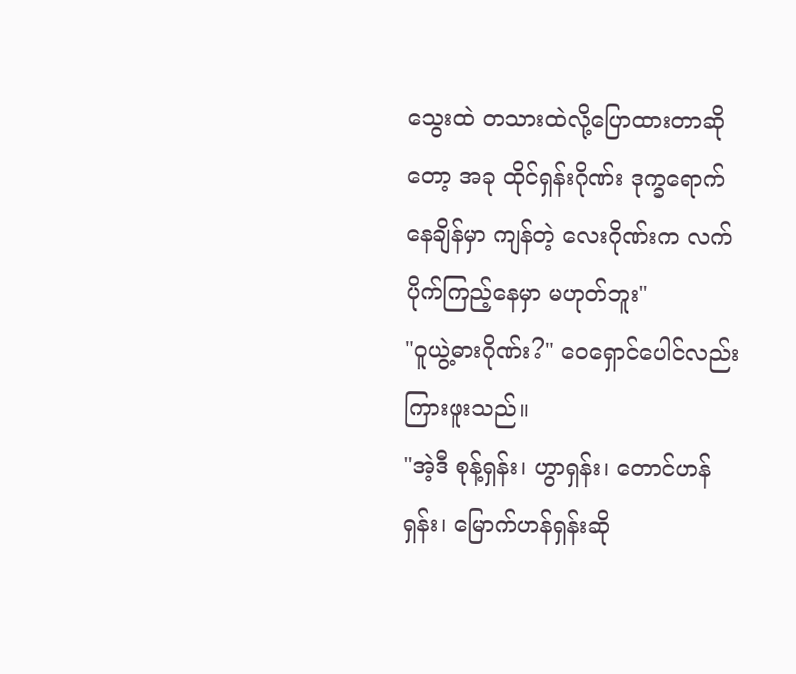သွေးထဲ တသားထဲလို့ပြောထားတာဆိုတော့ အခု ထိုင်ရှန်းဂိုဏ်း ဒုက္ခရောက်နေချိန်မှာ ကျန်တဲ့ လေးဂိုဏ်းက လက်ပိုက်ကြည့်နေမှာ မဟုတ်ဘူး"
"ဝူယွဲ့ဓားဂိုဏ်း?" ဝေရှောင်ပေါင်လည်း ကြားဖူးသည်။
"အဲ့ဒီ စုန့်ရှန်း၊ ဟွာရှန်း၊ တောင်ဟန်ရှန်း၊ မြောက်ဟန်ရှန်းဆို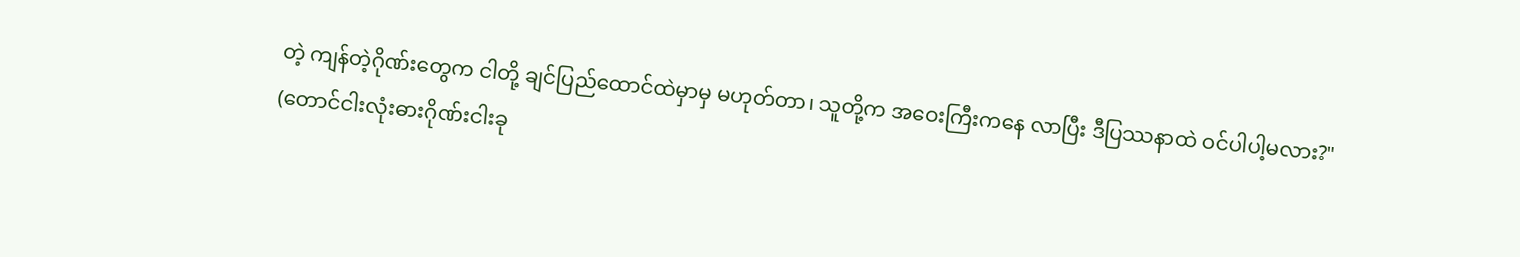တဲ့ ကျန်တဲ့ဂိုဏ်းတွေက ငါတို့ ချင်ပြည်ထောင်ထဲမှာမှ မဟုတ်တာ၊ သူတို့က အဝေးကြီးကနေ လာပြီး ဒီပြဿနာထဲ ဝင်ပါပါ့မလား?"
(တောင်ငါးလုံးဓားဂိုဏ်းငါးခု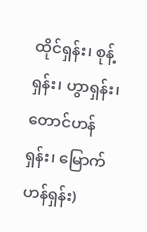ထိုင်ရှန်း၊ စုန့်ရှန်း၊ ဟွာရှန်း၊ တောင်ဟန်ရှန်း၊ မြောက်ဟန်ရှန်း)